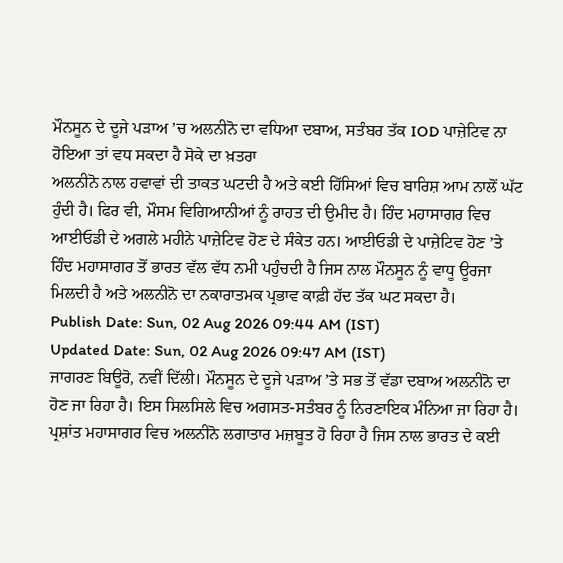ਮੌਨਸੂਨ ਦੇ ਦੂਜੇ ਪੜਾਅ ’ਚ ਅਲਨੀਨੋ ਦਾ ਵਧਿਆ ਦਬਾਅ, ਸਤੰਬਰ ਤੱਕ IOD ਪਾਜ਼ੇਟਿਵ ਨਾ ਹੋਇਆ ਤਾਂ ਵਧ ਸਕਦਾ ਹੈ ਸੋਕੇ ਦਾ ਖ਼ਤਰਾ
ਅਲਨੀਨੋ ਨਾਲ ਹਵਾਵਾਂ ਦੀ ਤਾਕਤ ਘਟਦੀ ਹੈ ਅਤੇ ਕਈ ਹਿੱਸਿਆਂ ਵਿਚ ਬਾਰਿਸ਼ ਆਮ ਨਾਲੋਂ ਘੱਟ ਹੁੰਦੀ ਹੈ। ਫਿਰ ਵੀ, ਮੌਸਮ ਵਿਗਿਆਨੀਆਂ ਨੂੰ ਰਾਹਤ ਦੀ ਉਮੀਦ ਹੈ। ਹਿੰਦ ਮਹਾਸਾਗਰ ਵਿਚ ਆਈਓਡੀ ਦੇ ਅਗਲੇ ਮਹੀਨੇ ਪਾਜ਼ੇਟਿਵ ਹੋਣ ਦੇ ਸੰਕੇਤ ਹਨ। ਆਈਓਡੀ ਦੇ ਪਾਜ਼ੇਟਿਵ ਹੋਣ ’ਤੇ ਹਿੰਦ ਮਹਾਸਾਗਰ ਤੋਂ ਭਾਰਤ ਵੱਲ ਵੱਧ ਨਮੀ ਪਹੁੰਚਦੀ ਹੈ ਜਿਸ ਨਾਲ ਮੌਨਸੂਨ ਨੂੰ ਵਾਧੂ ਊਰਜਾ ਮਿਲਦੀ ਹੈ ਅਤੇ ਅਲਨੀਨੋ ਦਾ ਨਕਾਰਾਤਮਕ ਪ੍ਰਭਾਵ ਕਾਫ਼ੀ ਹੱਦ ਤੱਕ ਘਟ ਸਕਦਾ ਹੈ।
Publish Date: Sun, 02 Aug 2026 09:44 AM (IST)
Updated Date: Sun, 02 Aug 2026 09:47 AM (IST)
ਜਾਗਰਣ ਬਿਊਰੋ, ਨਵੀਂ ਦਿੱਲੀ। ਮੌਨਸੂਨ ਦੇ ਦੂਜੇ ਪੜਾਅ ’ਤੇ ਸਭ ਤੋਂ ਵੱਡਾ ਦਬਾਅ ਅਲਨੀਨੋ ਦਾ ਹੋਣ ਜਾ ਰਿਹਾ ਹੈ। ਇਸ ਸਿਲਸਿਲੇ ਵਿਚ ਅਗਸਤ-ਸਤੰਬਰ ਨੂੰ ਨਿਰਣਾਇਕ ਮੰਨਿਆ ਜਾ ਰਿਹਾ ਹੈ। ਪ੍ਰਸ਼ਾਂਤ ਮਹਾਸਾਗਰ ਵਿਚ ਅਲਨੀਨੋ ਲਗਾਤਾਰ ਮਜ਼ਬੂਤ ਹੋ ਰਿਹਾ ਹੈ ਜਿਸ ਨਾਲ ਭਾਰਤ ਦੇ ਕਈ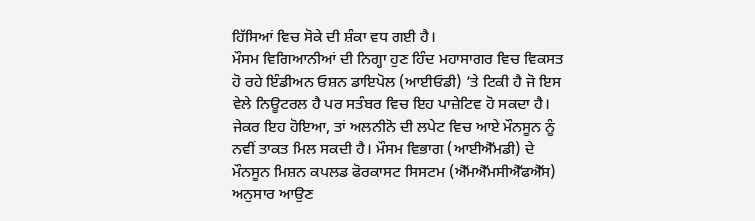ਹਿੱਸਿਆਂ ਵਿਚ ਸੋਕੇ ਦੀ ਸ਼ੰਕਾ ਵਧ ਗਈ ਹੈ।
ਮੌਸਮ ਵਿਗਿਆਨੀਆਂ ਦੀ ਨਿਗ੍ਹਾ ਹੁਣ ਹਿੰਦ ਮਹਾਸਾਗਰ ਵਿਚ ਵਿਕਸਤ ਹੋ ਰਹੇ ਇੰਡੀਅਨ ਓਸ਼ਨ ਡਾਇਪੋਲ (ਆਈਓਡੀ) ’ਤੇ ਟਿਕੀ ਹੈ ਜੋ ਇਸ ਵੇਲੇ ਨਿਊਟਰਲ ਹੈ ਪਰ ਸਤੰਬਰ ਵਿਚ ਇਹ ਪਾਜ਼ੇਟਿਵ ਹੋ ਸਕਦਾ ਹੈ। ਜੇਕਰ ਇਹ ਹੋਇਆ, ਤਾਂ ਅਲਨੀਨੋ ਦੀ ਲਪੇਟ ਵਿਚ ਆਏ ਮੌਨਸੂਨ ਨੂੰ ਨਵੀਂ ਤਾਕਤ ਮਿਲ ਸਕਦੀ ਹੈ। ਮੌਸਮ ਵਿਭਾਗ (ਆਈਐੱਮਡੀ) ਦੇ ਮੌਨਸੂਨ ਮਿਸ਼ਨ ਕਪਲਡ ਫੋਰਕਾਸਟ ਸਿਸਟਮ (ਐੱਮਐੱਮਸੀਐੱਫਐੱਸ) ਅਨੁਸਾਰ ਆਉਣ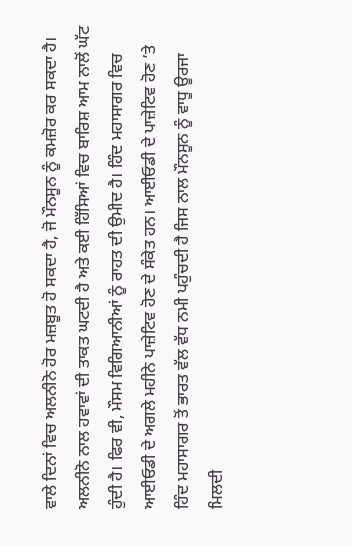ਵਾਲੇ ਦਿਨਾਂ ਵਿਚ ਅਲਨੀਨੋ ਹੋਰ ਮਜ਼ਬੂਤ ਹੋ ਸਕਦਾ ਹੈ, ਜੋ ਮੌਨਸੂਨ ਨੂੰ ਕਮਜ਼ੋਰ ਕਰ ਸਕਦਾ ਹੈ।
ਅਲਨੀਨੋ ਨਾਲ ਹਵਾਵਾਂ ਦੀ ਤਾਕਤ ਘਟਦੀ ਹੈ ਅਤੇ ਕਈ ਹਿੱਸਿਆਂ ਵਿਚ ਬਾਰਿਸ਼ ਆਮ ਨਾਲੋਂ ਘੱਟ ਹੁੰਦੀ ਹੈ। ਫਿਰ ਵੀ, ਮੌਸਮ ਵਿਗਿਆਨੀਆਂ ਨੂੰ ਰਾਹਤ ਦੀ ਉਮੀਦ ਹੈ। ਹਿੰਦ ਮਹਾਸਾਗਰ ਵਿਚ ਆਈਓਡੀ ਦੇ ਅਗਲੇ ਮਹੀਨੇ ਪਾਜ਼ੇਟਿਵ ਹੋਣ ਦੇ ਸੰਕੇਤ ਹਨ। ਆਈਓਡੀ ਦੇ ਪਾਜ਼ੇਟਿਵ ਹੋਣ ’ਤੇ ਹਿੰਦ ਮਹਾਸਾਗਰ ਤੋਂ ਭਾਰਤ ਵੱਲ ਵੱਧ ਨਮੀ ਪਹੁੰਚਦੀ ਹੈ ਜਿਸ ਨਾਲ ਮੌਨਸੂਨ ਨੂੰ ਵਾਧੂ ਊਰਜਾ ਮਿਲਦੀ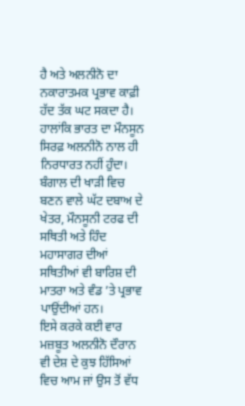ਹੈ ਅਤੇ ਅਲਨੀਨੋ ਦਾ ਨਕਾਰਾਤਮਕ ਪ੍ਰਭਾਵ ਕਾਫ਼ੀ ਹੱਦ ਤੱਕ ਘਟ ਸਕਦਾ ਹੈ।
ਹਾਲਾਂਕਿ ਭਾਰਤ ਦਾ ਮੌਨਸੂਨ ਸਿਰਫ਼ ਅਲਨੀਨੋ ਨਾਲ ਹੀ ਨਿਰਧਾਰਤ ਨਹੀਂ ਹੁੰਦਾ। ਬੰਗਾਲ ਦੀ ਖਾੜੀ ਵਿਚ ਬਣਨ ਵਾਲੇ ਘੱਟ ਦਬਾਅ ਦੇ ਖੇਤਰ, ਮੌਨਸੂਨੀ ਟਰਫ ਦੀ ਸਥਿਤੀ ਅਤੇ ਹਿੰਦ ਮਹਾਸਾਗਰ ਦੀਆਂ ਸਥਿਤੀਆਂ ਵੀ ਬਾਰਿਸ਼ ਦੀ ਮਾਤਰਾ ਅਤੇ ਵੰਡ ’ਤੇ ਪ੍ਰਭਾਵ ਪਾਉਂਦੀਆਂ ਹਨ।
ਇਸੇ ਕਰਕੇ ਕਈ ਵਾਰ ਮਜ਼ਬੂਤ ਅਲਨੀਨੋ ਦੌਰਾਨ ਵੀ ਦੇਸ਼ ਦੇ ਕੁਝ ਹਿੱਸਿਆਂ ਵਿਚ ਆਮ ਜਾਂ ਉਸ ਤੋਂ ਵੱਧ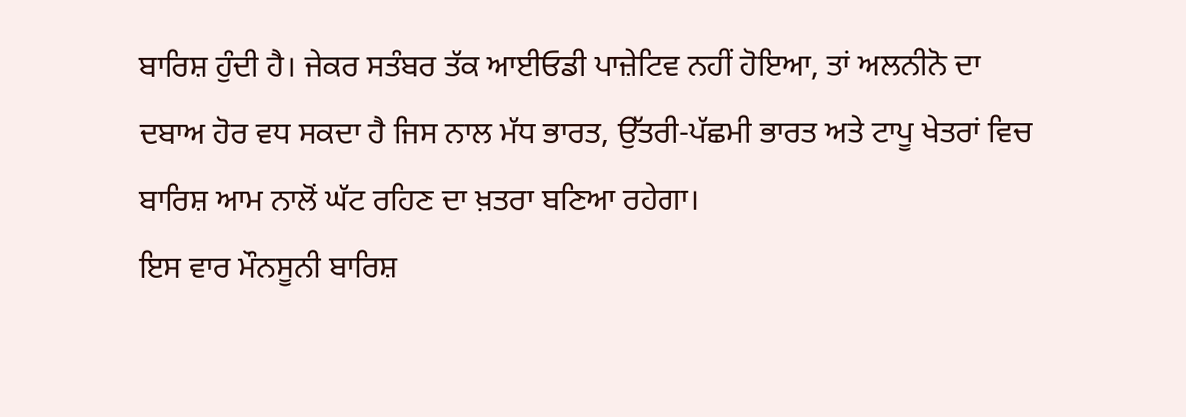ਬਾਰਿਸ਼ ਹੁੰਦੀ ਹੈ। ਜੇਕਰ ਸਤੰਬਰ ਤੱਕ ਆਈਓਡੀ ਪਾਜ਼ੇਟਿਵ ਨਹੀਂ ਹੋਇਆ, ਤਾਂ ਅਲਨੀਨੋ ਦਾ ਦਬਾਅ ਹੋਰ ਵਧ ਸਕਦਾ ਹੈ ਜਿਸ ਨਾਲ ਮੱਧ ਭਾਰਤ, ਉੱਤਰੀ-ਪੱਛਮੀ ਭਾਰਤ ਅਤੇ ਟਾਪੂ ਖੇਤਰਾਂ ਵਿਚ ਬਾਰਿਸ਼ ਆਮ ਨਾਲੋਂ ਘੱਟ ਰਹਿਣ ਦਾ ਖ਼ਤਰਾ ਬਣਿਆ ਰਹੇਗਾ।
ਇਸ ਵਾਰ ਮੌਨਸੂਨੀ ਬਾਰਿਸ਼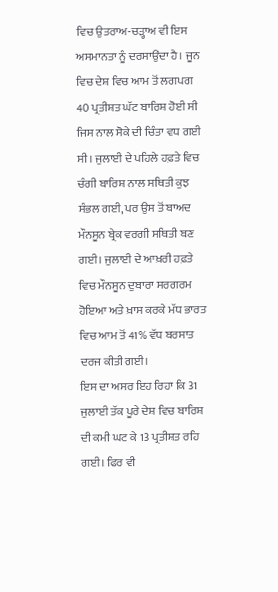ਵਿਚ ਉਤਰਾਅ-ਚੜ੍ਹਾਅ ਵੀ ਇਸ ਅਸਮਾਨਤਾ ਨੂੰ ਦਰਸਾਉਂਦਾ ਹੈ। ਜੂਨ ਵਿਚ ਦੇਸ਼ ਵਿਚ ਆਮ ਤੋਂ ਲਗਪਗ 40 ਪ੍ਰਤੀਸ਼ਤ ਘੱਟ ਬਾਰਿਸ਼ ਹੋਈ ਸੀ ਜਿਸ ਨਾਲ ਸੋਕੇ ਦੀ ਚਿੰਤਾ ਵਧ ਗਈ ਸੀ। ਜੁਲਾਈ ਦੇ ਪਹਿਲੇ ਹਫ਼ਤੇ ਵਿਚ ਚੰਗੀ ਬਾਰਿਸ਼ ਨਾਲ ਸਥਿਤੀ ਕੁਝ ਸੰਭਲ ਗਈ, ਪਰ ਉਸ ਤੋਂ ਬਾਅਦ ਮੌਨਸੂਨ ਬ੍ਰੇਕ ਵਰਗੀ ਸਥਿਤੀ ਬਣ ਗਈ। ਜੁਲਾਈ ਦੇ ਆਖ਼ਰੀ ਹਫ਼ਤੇ ਵਿਚ ਮੌਨਸੂਨ ਦੁਬਾਰਾ ਸਰਗਰਮ ਹੋਇਆ ਅਤੇ ਖ਼ਾਸ ਕਰਕੇ ਮੱਧ ਭਾਰਤ ਵਿਚ ਆਮ ਤੋਂ 41% ਵੱਧ ਬਰਸਾਤ ਦਰਜ ਕੀਤੀ ਗਈ।
ਇਸ ਦਾ ਅਸਰ ਇਹ ਰਿਹਾ ਕਿ 31 ਜੁਲਾਈ ਤੱਕ ਪੂਰੇ ਦੇਸ਼ ਵਿਚ ਬਾਰਿਸ਼ ਦੀ ਕਮੀ ਘਟ ਕੇ 13 ਪ੍ਰਤੀਸ਼ਤ ਰਹਿ ਗਈ। ਫਿਰ ਵੀ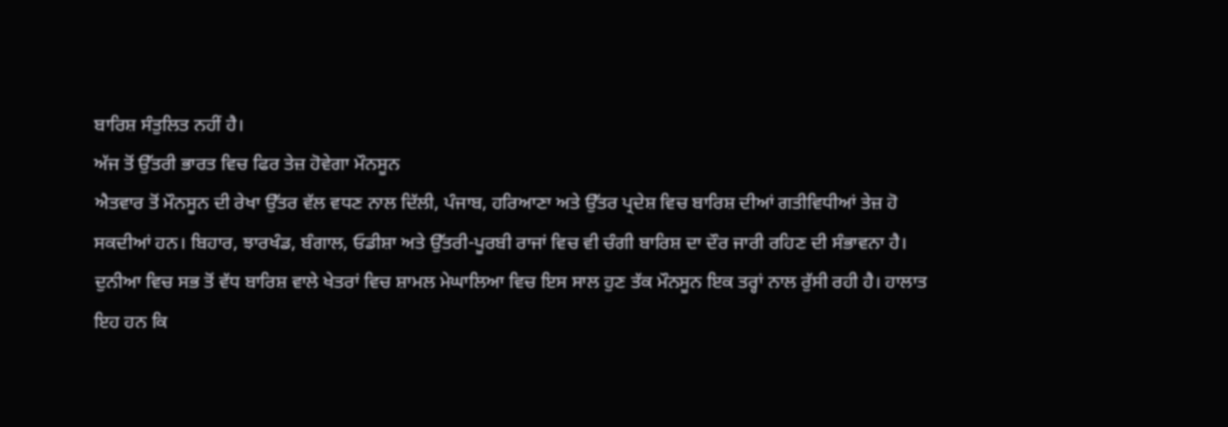ਬਾਰਿਸ਼ ਸੰਤੁਲਿਤ ਨਹੀਂ ਹੈ।
ਅੱਜ ਤੋਂ ਉੱਤਰੀ ਭਾਰਤ ਵਿਚ ਫਿਰ ਤੇਜ਼ ਹੋਵੇਗਾ ਮੌਨਸੂਨ
ਐਤਵਾਰ ਤੋਂ ਮੌਨਸੂਨ ਦੀ ਰੇਖਾ ਉੱਤਰ ਵੱਲ ਵਧਣ ਨਾਲ ਦਿੱਲੀ, ਪੰਜਾਬ, ਹਰਿਆਣਾ ਅਤੇ ਉੱਤਰ ਪ੍ਰਦੇਸ਼ ਵਿਚ ਬਾਰਿਸ਼ ਦੀਆਂ ਗਤੀਵਿਧੀਆਂ ਤੇਜ਼ ਹੋ ਸਕਦੀਆਂ ਹਨ। ਬਿਹਾਰ, ਝਾਰਖੰਡ, ਬੰਗਾਲ, ਓਡੀਸ਼ਾ ਅਤੇ ਉੱਤਰੀ-ਪੂਰਬੀ ਰਾਜਾਂ ਵਿਚ ਵੀ ਚੰਗੀ ਬਾਰਿਸ਼ ਦਾ ਦੌਰ ਜਾਰੀ ਰਹਿਣ ਦੀ ਸੰਭਾਵਨਾ ਹੈ।
ਦੁਨੀਆ ਵਿਚ ਸਭ ਤੋਂ ਵੱਧ ਬਾਰਿਸ਼ ਵਾਲੇ ਖੇਤਰਾਂ ਵਿਚ ਸ਼ਾਮਲ ਮੇਘਾਲਿਆ ਵਿਚ ਇਸ ਸਾਲ ਹੁਣ ਤੱਕ ਮੌਨਸੂਨ ਇਕ ਤਰ੍ਹਾਂ ਨਾਲ ਰੁੱਸੀ ਰਹੀ ਹੈ। ਹਾਲਾਤ ਇਹ ਹਨ ਕਿ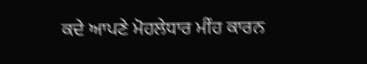ਕਦੇ ਆਪਣੇ ਮੋਹਲੇਧਾਰ ਮੀਂਹ ਕਾਰਨ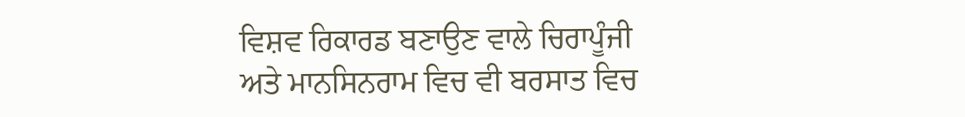ਵਿਸ਼ਵ ਰਿਕਾਰਡ ਬਣਾਉਣ ਵਾਲੇ ਚਿਰਾਪੂੰਜੀ ਅਤੇ ਮਾਨਸਿਨਰਾਮ ਵਿਚ ਵੀ ਬਰਸਾਤ ਵਿਚ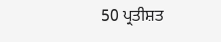50 ਪ੍ਰਤੀਸ਼ਤ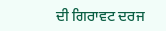ਦੀ ਗਿਰਾਵਟ ਦਰਜ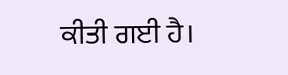ਕੀਤੀ ਗਈ ਹੈ।